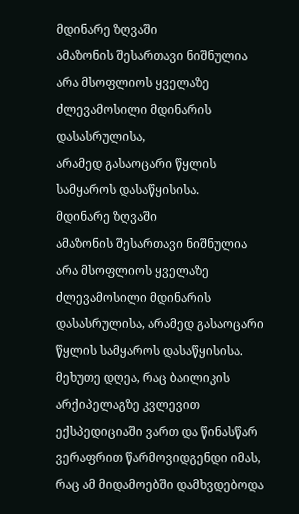მდინარე ზღვაში
ამაზონის შესართავი ნიშნულია არა მსოფლიოს ყველაზე ძლევამოსილი მდინარის დასასრულისა,
არამედ გასაოცარი წყლის სამყაროს დასაწყისისა.
მდინარე ზღვაში
ამაზონის შესართავი ნიშნულია არა მსოფლიოს ყველაზე ძლევამოსილი მდინარის დასასრულისა, არამედ გასაოცარი წყლის სამყაროს დასაწყისისა.
მეხუთე დღეა, რაც ბაილიკის არქიპელაგზე კვლევით ექსპედიციაში ვართ და წინასწარ ვერაფრით წარმოვიდგენდი იმას, რაც ამ მიდამოებში დამხვდებოდა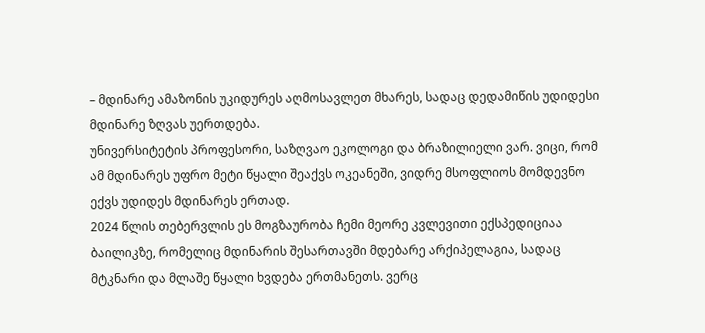– მდინარე ამაზონის უკიდურეს აღმოსავლეთ მხარეს, სადაც დედამიწის უდიდესი მდინარე ზღვას უერთდება.
უნივერსიტეტის პროფესორი, საზღვაო ეკოლოგი და ბრაზილიელი ვარ. ვიცი, რომ ამ მდინარეს უფრო მეტი წყალი შეაქვს ოკეანეში, ვიდრე მსოფლიოს მომდევნო ექვს უდიდეს მდინარეს ერთად.
2024 წლის თებერვლის ეს მოგზაურობა ჩემი მეორე კვლევითი ექსპედიციაა ბაილიკზე, რომელიც მდინარის შესართავში მდებარე არქიპელაგია, სადაც მტკნარი და მლაშე წყალი ხვდება ერთმანეთს. ვერც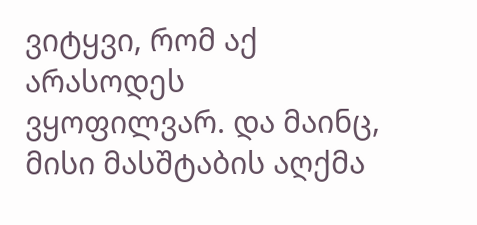ვიტყვი, რომ აქ არასოდეს ვყოფილვარ. და მაინც, მისი მასშტაბის აღქმა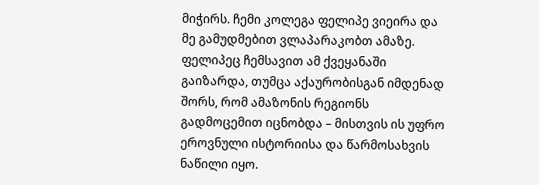მიჭირს. ჩემი კოლეგა ფელიპე ვიეირა და მე გამუდმებით ვლაპარაკობთ ამაზე. ფელიპეც ჩემსავით ამ ქვეყანაში გაიზარდა, თუმცა აქაურობისგან იმდენად შორს, რომ ამაზონის რეგიონს გადმოცემით იცნობდა – მისთვის ის უფრო ეროვნული ისტორიისა და წარმოსახვის ნაწილი იყო.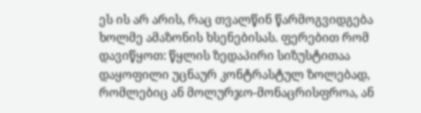ეს ის არ არის, რაც თვალწინ წარმოგვიდგება ხოლმე ამაზონის ხსენებისას. ფერებით რომ დავიწყოთ: წყლის ზედაპირი სიზუსტითაა დაყოფილი უცნაურ კონტრასტულ ზოლებად, რომლებიც ან მოლურჯო-მონაცრისფროა, ან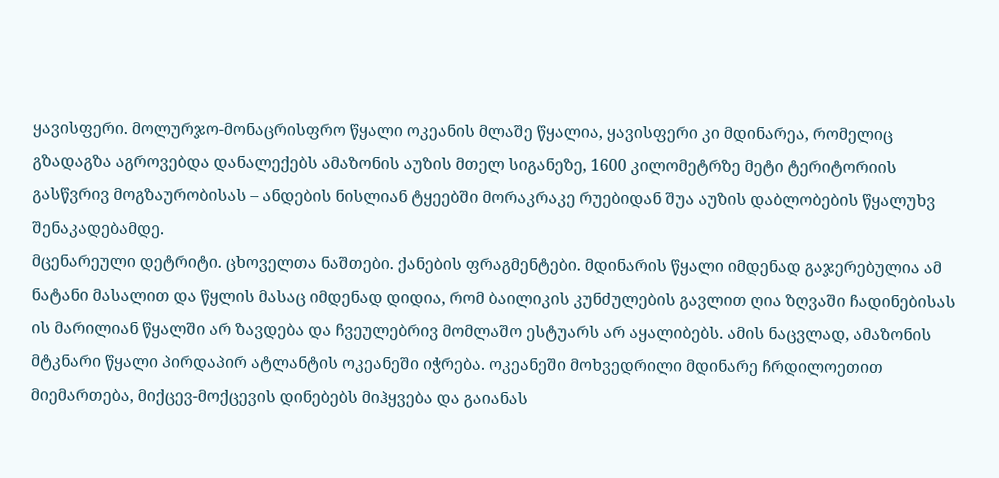ყავისფერი. მოლურჯო-მონაცრისფრო წყალი ოკეანის მლაშე წყალია, ყავისფერი კი მდინარეა, რომელიც გზადაგზა აგროვებდა დანალექებს ამაზონის აუზის მთელ სიგანეზე, 1600 კილომეტრზე მეტი ტერიტორიის გასწვრივ მოგზაურობისას – ანდების ნისლიან ტყეებში მორაკრაკე რუებიდან შუა აუზის დაბლობების წყალუხვ შენაკადებამდე.
მცენარეული დეტრიტი. ცხოველთა ნაშთები. ქანების ფრაგმენტები. მდინარის წყალი იმდენად გაჯერებულია ამ ნატანი მასალით და წყლის მასაც იმდენად დიდია, რომ ბაილიკის კუნძულების გავლით ღია ზღვაში ჩადინებისას ის მარილიან წყალში არ ზავდება და ჩვეულებრივ მომლაშო ესტუარს არ აყალიბებს. ამის ნაცვლად, ამაზონის მტკნარი წყალი პირდაპირ ატლანტის ოკეანეში იჭრება. ოკეანეში მოხვედრილი მდინარე ჩრდილოეთით მიემართება, მიქცევ-მოქცევის დინებებს მიჰყვება და გაიანას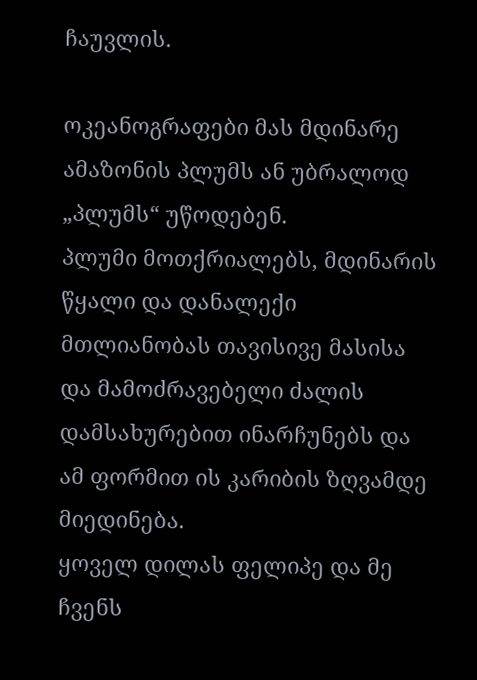ჩაუვლის.

ოკეანოგრაფები მას მდინარე ამაზონის პლუმს ან უბრალოდ „პლუმს“ უწოდებენ.
პლუმი მოთქრიალებს, მდინარის წყალი და დანალექი მთლიანობას თავისივე მასისა და მამოძრავებელი ძალის დამსახურებით ინარჩუნებს და ამ ფორმით ის კარიბის ზღვამდე მიედინება.
ყოველ დილას ფელიპე და მე ჩვენს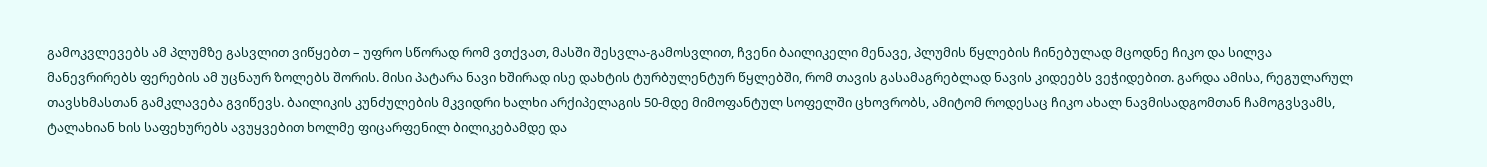გამოკვლევებს ამ პლუმზე გასვლით ვიწყებთ – უფრო სწორად რომ ვთქვათ, მასში შესვლა-გამოსვლით, ჩვენი ბაილიკელი მენავე, პლუმის წყლების ჩინებულად მცოდნე ჩიკო და სილვა მანევრირებს ფერების ამ უცნაურ ზოლებს შორის. მისი პატარა ნავი ხშირად ისე დახტის ტურბულენტურ წყლებში, რომ თავის გასამაგრებლად ნავის კიდეებს ვეჭიდებით. გარდა ამისა, რეგულარულ თავსხმასთან გამკლავება გვიწევს. ბაილიკის კუნძულების მკვიდრი ხალხი არქიპელაგის 50-მდე მიმოფანტულ სოფელში ცხოვრობს, ამიტომ როდესაც ჩიკო ახალ ნავმისადგომთან ჩამოგვსვამს, ტალახიან ხის საფეხურებს ავუყვებით ხოლმე ფიცარფენილ ბილიკებამდე და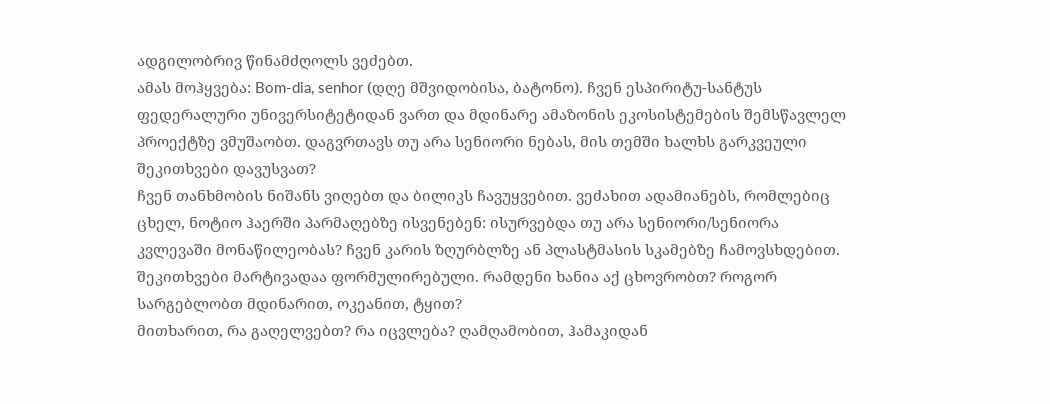ადგილობრივ წინამძღოლს ვეძებთ.
ამას მოჰყვება: Bom-dia, senhor (დღე მშვიდობისა, ბატონო). ჩვენ ესპირიტუ-სანტუს ფედერალური უნივერსიტეტიდან ვართ და მდინარე ამაზონის ეკოსისტემების შემსწავლელ პროექტზე ვმუშაობთ. დაგვრთავს თუ არა სენიორი ნებას, მის თემში ხალხს გარკვეული შეკითხვები დავუსვათ?
ჩვენ თანხმობის ნიშანს ვიღებთ და ბილიკს ჩავუყვებით. ვეძახით ადამიანებს, რომლებიც ცხელ, ნოტიო ჰაერში პარმაღებზე ისვენებენ: ისურვებდა თუ არა სენიორი/სენიორა კვლევაში მონაწილეობას? ჩვენ კარის ზღურბლზე ან პლასტმასის სკამებზე ჩამოვსხდებით. შეკითხვები მარტივადაა ფორმულირებული. რამდენი ხანია აქ ცხოვრობთ? როგორ სარგებლობთ მდინარით, ოკეანით, ტყით?
მითხარით, რა გაღელვებთ? რა იცვლება? ღამღამობით, ჰამაკიდან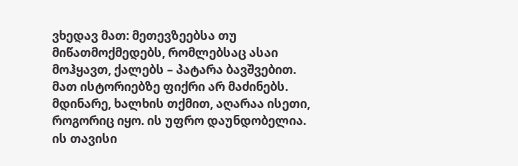ვხედავ მათ: მეთევზეებსა თუ მიწათმოქმედებს, რომლებსაც ასაი მოჰყავთ, ქალებს – პატარა ბავშვებით. მათ ისტორიებზე ფიქრი არ მაძინებს.
მდინარე, ხალხის თქმით, აღარაა ისეთი, როგორიც იყო. ის უფრო დაუნდობელია. ის თავისი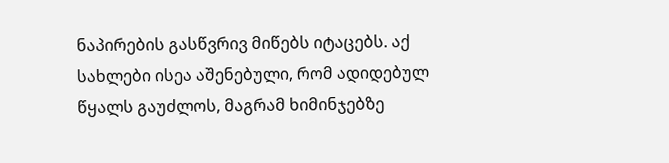ნაპირების გასწვრივ მიწებს იტაცებს. აქ სახლები ისეა აშენებული, რომ ადიდებულ წყალს გაუძლოს, მაგრამ ხიმინჯებზე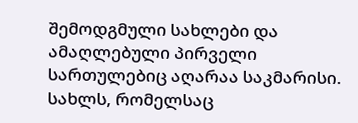შემოდგმული სახლები და ამაღლებული პირველი სართულებიც აღარაა საკმარისი. სახლს, რომელსაც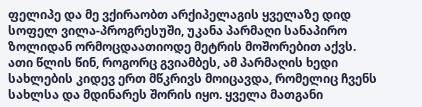ფელიპე და მე ვქირაობთ არქიპელაგის ყველაზე დიდ სოფელ ვილა-პროგრესუში, უკანა პარმაღი სანაპირო ზოლიდან ორმოცდაათიოდე მეტრის მოშორებით აქვს. ათი წლის წინ, როგორც გვიამბეს, ამ პარმაღის ხედი სახლების კიდევ ერთ მწკრივს მოიცავდა, რომელიც ჩვენს სახლსა და მდინარეს შორის იყო. ყველა მათგანი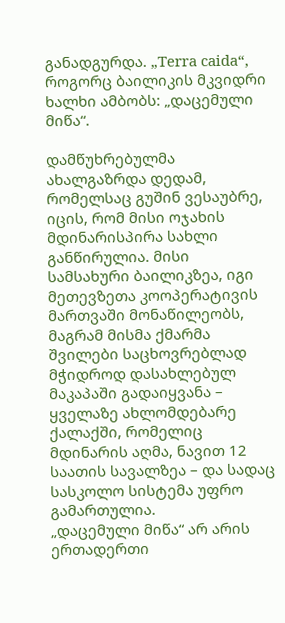განადგურდა. „Terra caida“, როგორც ბაილიკის მკვიდრი ხალხი ამბობს: „დაცემული მიწა“.

დამწუხრებულმა ახალგაზრდა დედამ, რომელსაც გუშინ ვესაუბრე, იცის, რომ მისი ოჯახის მდინარისპირა სახლი განწირულია. მისი სამსახური ბაილიკზეა, იგი მეთევზეთა კოოპერატივის მართვაში მონაწილეობს, მაგრამ მისმა ქმარმა შვილები საცხოვრებლად მჭიდროდ დასახლებულ მაკაპაში გადაიყვანა – ყველაზე ახლომდებარე ქალაქში, რომელიც მდინარის აღმა, ნავით 12 საათის სავალზეა – და სადაც სასკოლო სისტემა უფრო გამართულია.
„დაცემული მიწა“ არ არის ერთადერთი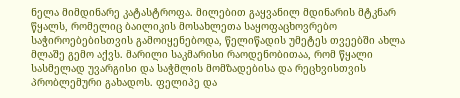ნელა მიმდინარე კატასტროფა. მილებით გაყვანილ მდინარის მტკნარ წყალს, რომელიც ბაილიკის მოსახლეთა საყოფაცხოვრებო საჭიროებებისთვის გამოიყენებოდა, წელიწადის უმეტეს თვეებში ახლა მლაშე გემო აქვს. მარილი საკმარისი რაოდენობითაა, რომ წყალი სასმელად უვარგისი და საჭმლის მომზადებისა და რეცხვისთვის პრობლემური გახადოს. ფელიპე და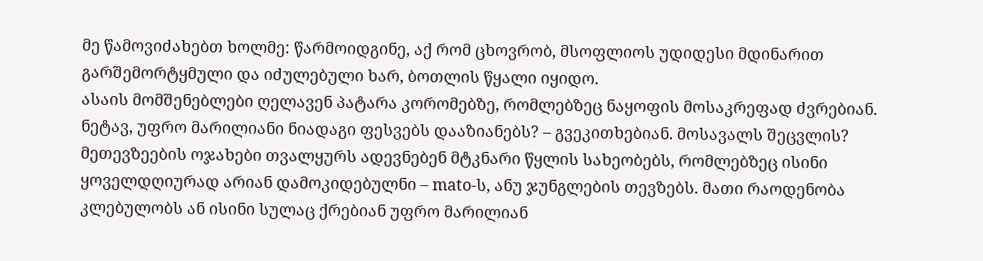მე წამოვიძახებთ ხოლმე: წარმოიდგინე, აქ რომ ცხოვრობ, მსოფლიოს უდიდესი მდინარით გარშემორტყმული და იძულებული ხარ, ბოთლის წყალი იყიდო.
ასაის მომშენებლები ღელავენ პატარა კორომებზე, რომლებზეც ნაყოფის მოსაკრეფად ძვრებიან. ნეტავ, უფრო მარილიანი ნიადაგი ფესვებს დააზიანებს? – გვეკითხებიან. მოსავალს შეცვლის? მეთევზეების ოჯახები თვალყურს ადევნებენ მტკნარი წყლის სახეობებს, რომლებზეც ისინი ყოველდღიურად არიან დამოკიდებულნი – mato-ს, ანუ ჯუნგლების თევზებს. მათი რაოდენობა კლებულობს ან ისინი სულაც ქრებიან უფრო მარილიან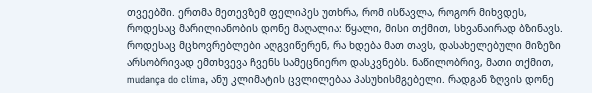თვეებში. ერთმა მეთევზემ ფელიპეს უთხრა, რომ ისწავლა, როგორ მიხვდეს, როდესაც მარილიანობის დონე მაღალია: წყალი, მისი თქმით, სხვანაირად ბზინავს.
როდესაც მცხოვრებლები აღგვიწერენ, რა ხდება მათ თავს, დასახელებული მიზეზი არსობრივად ემთხვევა ჩვენს სამეცნიერო დასკვნებს. ნაწილობრივ, მათი თქმით, mudança do clima, ანუ კლიმატის ცვლილებაა პასუხისმგებელი. რადგან ზღვის დონე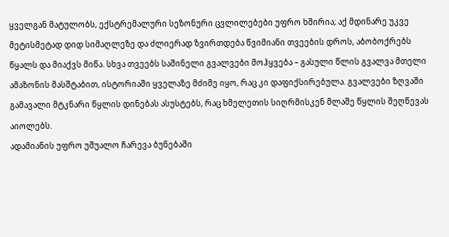ყველგან მატულობს, ექსტრემალური სეზონური ცვლილებები უფრო ხშირია; აქ მდინარე უკვე მეტისმეტად დიდ სიმაღლეზე და ძლიერად ზვირთდება წვიმიანი თვეების დროს, აბობოქრებს წყალს და მიაქვს მიწა. სხვა თვეებს საშინელი გვალვები მოჰყვება – გასული წლის გვალვა მთელი ამაზონის მასშტაბით, ისტორიაში ყველაზე მძიმე იყო, რაც კი დაფიქსირებულა. გვალვები ზღვაში გამავალი მტკნარი წყლის დინებას ასუსტებს, რაც ხმელეთის სიღრმისკენ მლაშე წყლის შეღწევას აიოლებს.
ადამიანის უფრო უშუალო ჩარევა ბუნებაში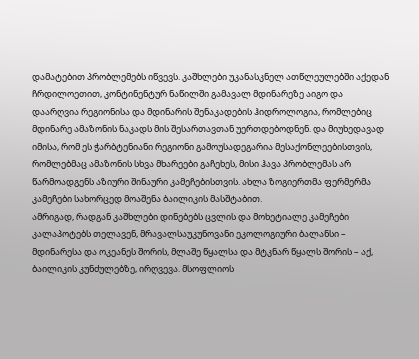დამატებით პრობლემებს იწვევს. კაშხლები უკანასკნელ ათწლეულებში აქედან ჩრდილოეთით, კონტინენტურ ნაწილში გამავალ მდინარეზე აიგო და დაარღვია რეგიონისა და მდინარის შენაკადების ჰიდროლოგია, რომლებიც მდინარე ამაზონის ნაკადს მის შესართავთან უერთდებოდნენ. და მიუხედავად იმისა, რომ ეს ჭარბტენიანი რეგიონი გამოუსადეგარია მესაქონლეებისთვის, რომლებმაც ამაზონის სხვა მხარეები გაჩეხეს, მისი ჰავა პრობლემას არ წარმოადგენს აზიური შინაური კამეჩებისთვის. ახლა ზოგიერთმა ფერმერმა კამეჩები სახორცედ მოაშენა ბაილიკის მასშტაბით.
ამრიგად, რადგან კაშხლები დინებებს ცვლის და მოხეტიალე კამეჩები კალაპოტებს თელავენ, მრავალსაუკუნოვანი ეკოლოგიური ბალანსი – მდინარესა და ოკეანეს შორის, მლაშე წყალსა და მტკნარ წყალს შორის – აქ, ბაილიკის კუნძულებზე, ირღვევა. მსოფლიოს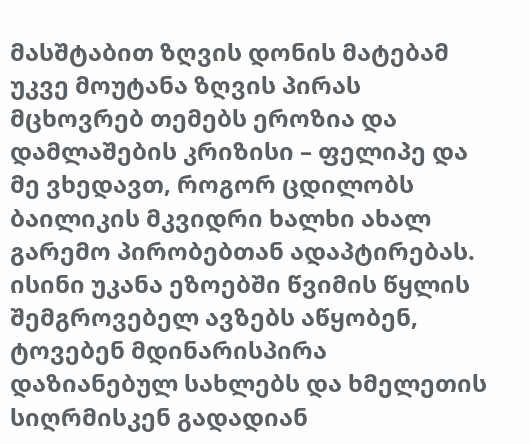მასშტაბით ზღვის დონის მატებამ უკვე მოუტანა ზღვის პირას მცხოვრებ თემებს ეროზია და დამლაშების კრიზისი – ფელიპე და მე ვხედავთ, როგორ ცდილობს ბაილიკის მკვიდრი ხალხი ახალ გარემო პირობებთან ადაპტირებას. ისინი უკანა ეზოებში წვიმის წყლის შემგროვებელ ავზებს აწყობენ, ტოვებენ მდინარისპირა დაზიანებულ სახლებს და ხმელეთის სიღრმისკენ გადადიან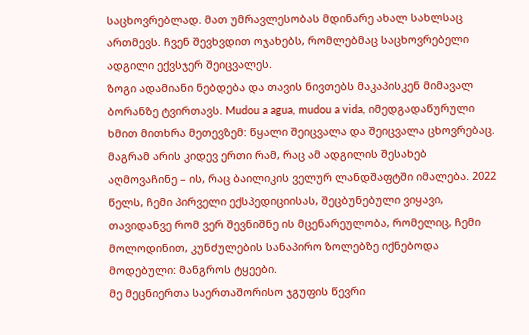საცხოვრებლად. მათ უმრავლესობას მდინარე ახალ სახლსაც ართმევს. ჩვენ შევხვდით ოჯახებს, რომლებმაც საცხოვრებელი ადგილი ექვსჯერ შეიცვალეს.
ზოგი ადამიანი ნებდება და თავის ნივთებს მაკაპისკენ მიმავალ ბორანზე ტვირთავს. Mudou a agua, mudou a vida, იმედგადაწურული ხმით მითხრა მეთევზემ: წყალი შეიცვალა და შეიცვალა ცხოვრებაც.
მაგრამ არის კიდევ ერთი რამ, რაც ამ ადგილის შესახებ აღმოვაჩინე – ის, რაც ბაილიკის ველურ ლანდშაფტში იმალება. 2022 წელს, ჩემი პირველი ექსპედიციისას, შეცბუნებული ვიყავი, თავიდანვე რომ ვერ შევნიშნე ის მცენარეულობა, რომელიც, ჩემი მოლოდინით, კუნძულების სანაპირო ზოლებზე იქნებოდა მოდებული: მანგროს ტყეები.
მე მეცნიერთა საერთაშორისო ჯგუფის წევრი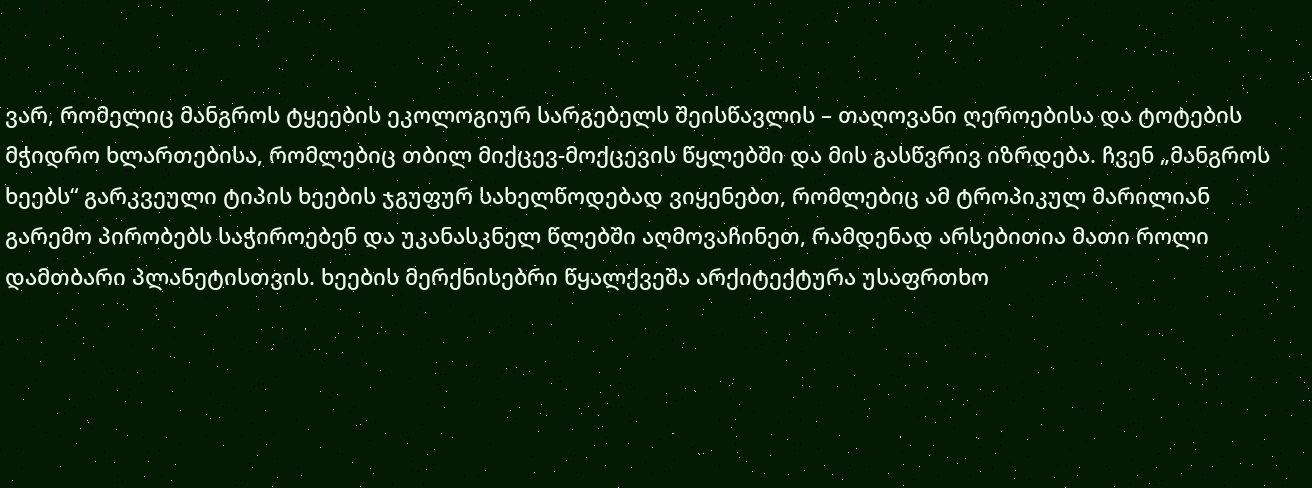ვარ, რომელიც მანგროს ტყეების ეკოლოგიურ სარგებელს შეისწავლის – თაღოვანი ღეროებისა და ტოტების მჭიდრო ხლართებისა, რომლებიც თბილ მიქცევ-მოქცევის წყლებში და მის გასწვრივ იზრდება. ჩვენ „მანგროს ხეებს“ გარკვეული ტიპის ხეების ჯგუფურ სახელწოდებად ვიყენებთ, რომლებიც ამ ტროპიკულ მარილიან გარემო პირობებს საჭიროებენ და უკანასკნელ წლებში აღმოვაჩინეთ, რამდენად არსებითია მათი როლი დამთბარი პლანეტისთვის. ხეების მერქნისებრი წყალქვეშა არქიტექტურა უსაფრთხო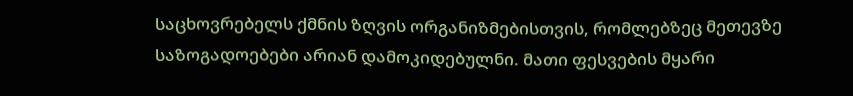საცხოვრებელს ქმნის ზღვის ორგანიზმებისთვის, რომლებზეც მეთევზე საზოგადოებები არიან დამოკიდებულნი. მათი ფესვების მყარი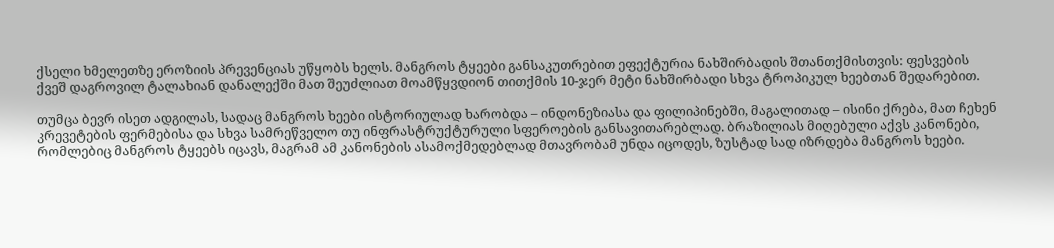ქსელი ხმელეთზე ეროზიის პრევენციას უწყობს ხელს. მანგროს ტყეები განსაკუთრებით ეფექტურია ნახშირბადის შთანთქმისთვის: ფესვების ქვეშ დაგროვილ ტალახიან დანალექში მათ შეუძლიათ მოამწყვდიონ თითქმის 10-ჯერ მეტი ნახშირბადი სხვა ტროპიკულ ხეებთან შედარებით.

თუმცა ბევრ ისეთ ადგილას, სადაც მანგროს ხეები ისტორიულად ხარობდა – ინდონეზიასა და ფილიპინებში, მაგალითად – ისინი ქრება, მათ ჩეხენ კრევეტების ფერმებისა და სხვა სამრეწველო თუ ინფრასტრუქტურული სფეროების განსავითარებლად. ბრაზილიას მიღებული აქვს კანონები, რომლებიც მანგროს ტყეებს იცავს, მაგრამ ამ კანონების ასამოქმედებლად მთავრობამ უნდა იცოდეს, ზუსტად სად იზრდება მანგროს ხეები.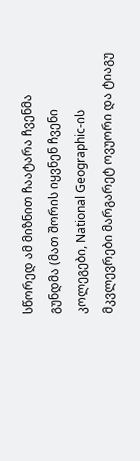სწორედ ამ მიზნით ჩაატარა ჩვენმა გუნდმა (მათ შორის იყვნენ ჩვენი კოლეგები, National Geographic-ის მკვლევრები მარგარეტ ოვუორი და ტიაგუ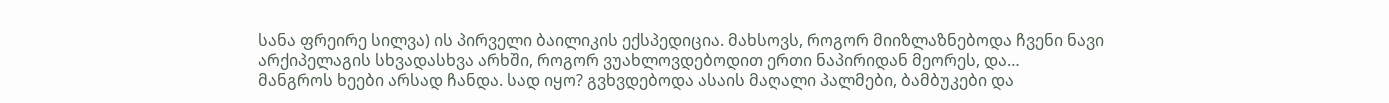სანა ფრეირე სილვა) ის პირველი ბაილიკის ექსპედიცია. მახსოვს, როგორ მიიზლაზნებოდა ჩვენი ნავი არქიპელაგის სხვადასხვა არხში, როგორ ვუახლოვდებოდით ერთი ნაპირიდან მეორეს, და…
მანგროს ხეები არსად ჩანდა. სად იყო? გვხვდებოდა ასაის მაღალი პალმები, ბამბუკები და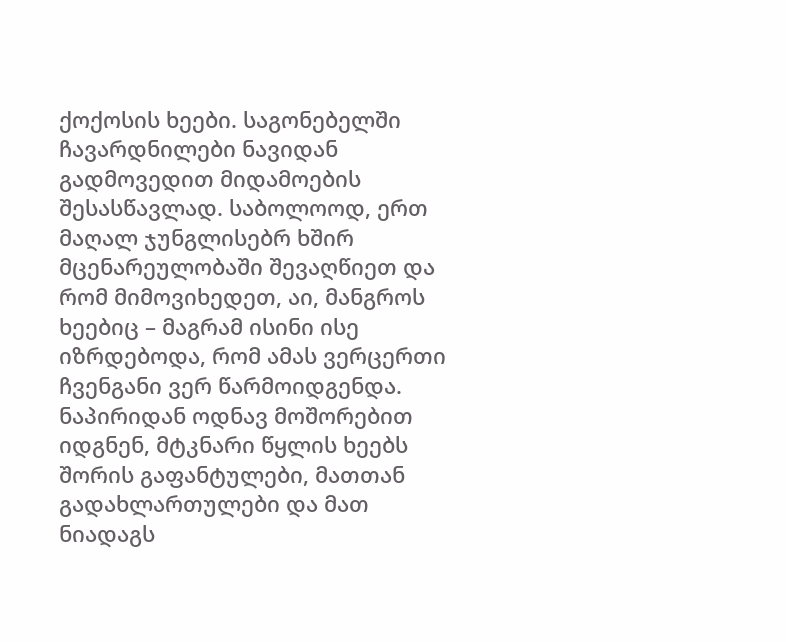ქოქოსის ხეები. საგონებელში ჩავარდნილები ნავიდან გადმოვედით მიდამოების შესასწავლად. საბოლოოდ, ერთ მაღალ ჯუნგლისებრ ხშირ მცენარეულობაში შევაღწიეთ და რომ მიმოვიხედეთ, აი, მანგროს ხეებიც – მაგრამ ისინი ისე იზრდებოდა, რომ ამას ვერცერთი ჩვენგანი ვერ წარმოიდგენდა. ნაპირიდან ოდნავ მოშორებით იდგნენ, მტკნარი წყლის ხეებს შორის გაფანტულები, მათთან გადახლართულები და მათ ნიადაგს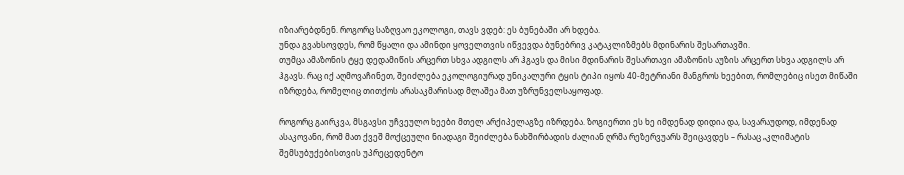იზიარებდნენ. როგორც საზღვაო ეკოლოგი, თავს ვდებ: ეს ბუნებაში არ ხდება.
უნდა გვახსოვდეს, რომ წყალი და ამინდი ყოველთვის იწვევდა ბუნებრივ კატაკლიზმებს მდინარის შესართავში.
თუმცა ამაზონის ტყე დედამიწის არცერთ სხვა ადგილს არ ჰგავს და მისი მდინარის შესართავი ამაზონის აუზის არცერთ სხვა ადგილს არ ჰგავს. რაც იქ აღმოვაჩინეთ, შეიძლება ეკოლოგიურად უნიკალური ტყის ტიპი იყოს 40-მეტრიანი მანგროს ხეებით, რომლებიც ისეთ მიწაში იზრდება, რომელიც თითქოს არასაკმარისად მლაშეა მათ უზრუნველსაყოფად.

როგორც გაირკვა, მსგავსი უჩვეულო ხეები მთელ არქიპელაგზე იზრდება. ზოგიერთი ეს ხე იმდენად დიდია და, სავარაუდოდ, იმდენად ასაკოვანი, რომ მათ ქვეშ მოქცეული ნიადაგი შეიძლება ნახშირბადის ძალიან ღრმა რეზერვუარს შეიცავდეს – რასაც „კლიმატის შემსუბუქებისთვის უპრეცედენტო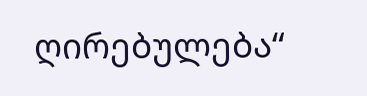ღირებულება“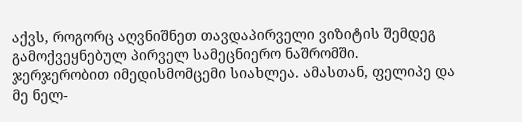აქვს, როგორც აღვნიშნეთ თავდაპირველი ვიზიტის შემდეგ გამოქვეყნებულ პირველ სამეცნიერო ნაშრომში.
ჯერჯერობით იმედისმომცემი სიახლეა. ამასთან, ფელიპე და მე ნელ-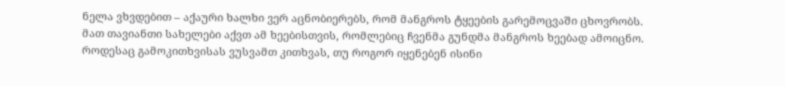ნელა ვხვდებით – აქაური ხალხი ვერ აცნობიერებს, რომ მანგროს ტყეების გარემოცვაში ცხოვრობს. მათ თავიანთი სახელები აქვთ ამ ხეებისთვის, რომლებიც ჩვენმა გუნდმა მანგროს ხეებად ამოიცნო. როდესაც გამოკითხვისას ვუსვამთ კითხვას, თუ როგორ იყენებენ ისინი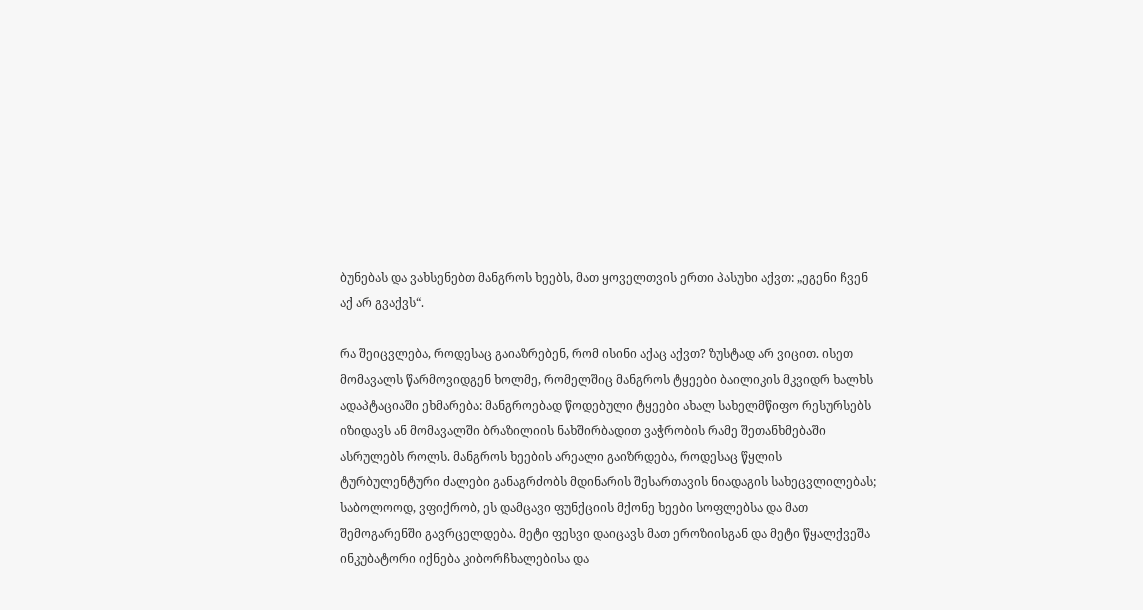ბუნებას და ვახსენებთ მანგროს ხეებს, მათ ყოველთვის ერთი პასუხი აქვთ: „ეგენი ჩვენ აქ არ გვაქვს“.

რა შეიცვლება, როდესაც გაიაზრებენ, რომ ისინი აქაც აქვთ? ზუსტად არ ვიცით. ისეთ მომავალს წარმოვიდგენ ხოლმე, რომელშიც მანგროს ტყეები ბაილიკის მკვიდრ ხალხს ადაპტაციაში ეხმარება: მანგროებად წოდებული ტყეები ახალ სახელმწიფო რესურსებს იზიდავს ან მომავალში ბრაზილიის ნახშირბადით ვაჭრობის რამე შეთანხმებაში ასრულებს როლს. მანგროს ხეების არეალი გაიზრდება, როდესაც წყლის ტურბულენტური ძალები განაგრძობს მდინარის შესართავის ნიადაგის სახეცვლილებას; საბოლოოდ, ვფიქრობ, ეს დამცავი ფუნქციის მქონე ხეები სოფლებსა და მათ შემოგარენში გავრცელდება. მეტი ფესვი დაიცავს მათ ეროზიისგან და მეტი წყალქვეშა ინკუბატორი იქნება კიბორჩხალებისა და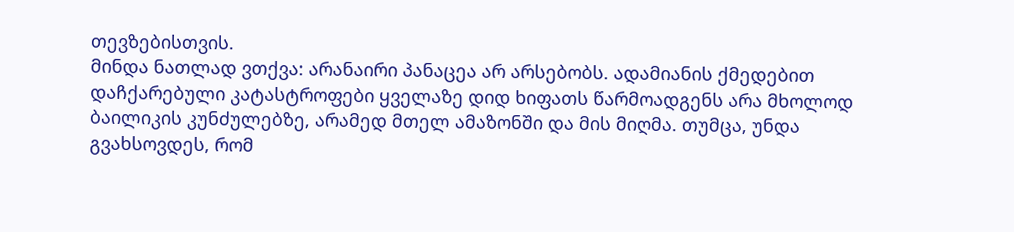თევზებისთვის.
მინდა ნათლად ვთქვა: არანაირი პანაცეა არ არსებობს. ადამიანის ქმედებით დაჩქარებული კატასტროფები ყველაზე დიდ ხიფათს წარმოადგენს არა მხოლოდ ბაილიკის კუნძულებზე, არამედ მთელ ამაზონში და მის მიღმა. თუმცა, უნდა გვახსოვდეს, რომ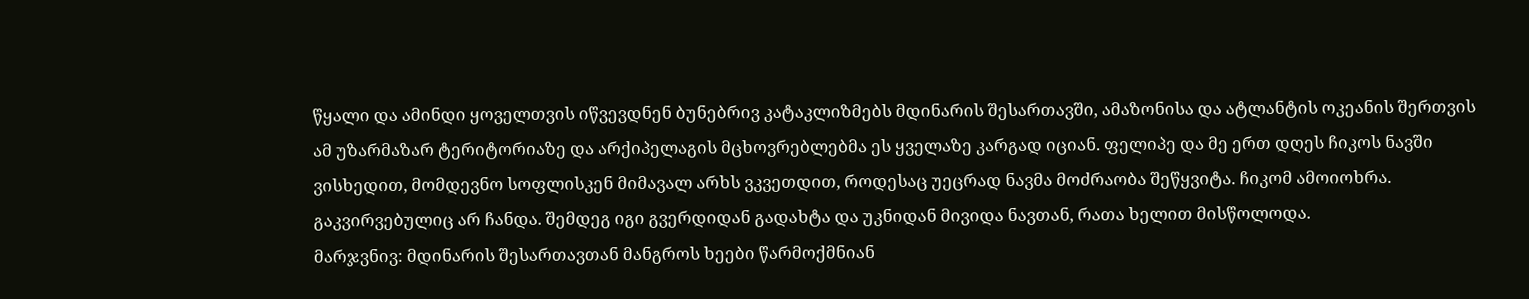წყალი და ამინდი ყოველთვის იწვევდნენ ბუნებრივ კატაკლიზმებს მდინარის შესართავში, ამაზონისა და ატლანტის ოკეანის შერთვის ამ უზარმაზარ ტერიტორიაზე და არქიპელაგის მცხოვრებლებმა ეს ყველაზე კარგად იციან. ფელიპე და მე ერთ დღეს ჩიკოს ნავში ვისხედით, მომდევნო სოფლისკენ მიმავალ არხს ვკვეთდით, როდესაც უეცრად ნავმა მოძრაობა შეწყვიტა. ჩიკომ ამოიოხრა. გაკვირვებულიც არ ჩანდა. შემდეგ იგი გვერდიდან გადახტა და უკნიდან მივიდა ნავთან, რათა ხელით მისწოლოდა.
მარჯვნივ: მდინარის შესართავთან მანგროს ხეები წარმოქმნიან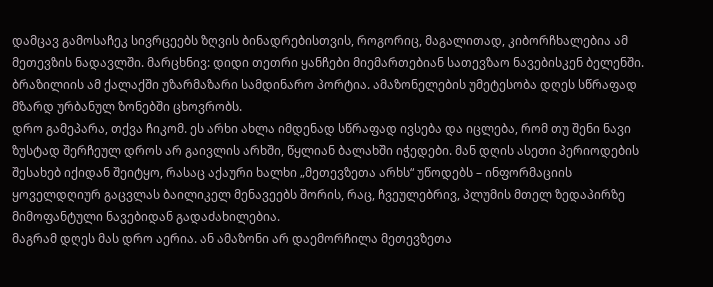დამცავ გამოსაჩეკ სივრცეებს ზღვის ბინადრებისთვის, როგორიც, მაგალითად, კიბორჩხალებია ამ მეთევზის ნადავლში. მარცხნივ: დიდი თეთრი ყანჩები მიემართებიან სათევზაო ნავებისკენ ბელენში. ბრაზილიის ამ ქალაქში უზარმაზარი სამდინარო პორტია. ამაზონელების უმეტესობა დღეს სწრაფად მზარდ ურბანულ ზონებში ცხოვრობს.
დრო გამეპარა, თქვა ჩიკომ. ეს არხი ახლა იმდენად სწრაფად ივსება და იცლება, რომ თუ შენი ნავი ზუსტად შერჩეულ დროს არ გაივლის არხში, წყლიან ბალახში იჭედები. მან დღის ასეთი პერიოდების შესახებ იქიდან შეიტყო, რასაც აქაური ხალხი „მეთევზეთა არხს“ უწოდებს – ინფორმაციის ყოველდღიურ გაცვლას ბაილიკელ მენავეებს შორის, რაც, ჩვეულებრივ, პლუმის მთელ ზედაპირზე მიმოფანტული ნავებიდან გადაძახილებია.
მაგრამ დღეს მას დრო აერია. ან ამაზონი არ დაემორჩილა მეთევზეთა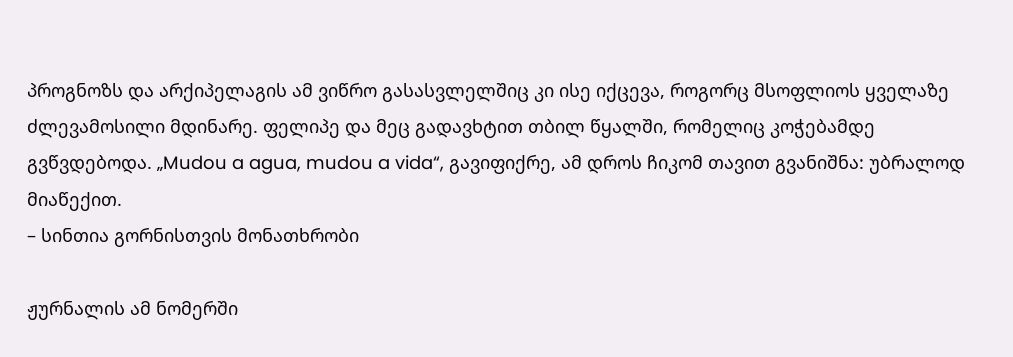პროგნოზს და არქიპელაგის ამ ვიწრო გასასვლელშიც კი ისე იქცევა, როგორც მსოფლიოს ყველაზე ძლევამოსილი მდინარე. ფელიპე და მეც გადავხტით თბილ წყალში, რომელიც კოჭებამდე გვწვდებოდა. „Mudou a agua, mudou a vida“, გავიფიქრე, ამ დროს ჩიკომ თავით გვანიშნა: უბრალოდ მიაწექით.
– სინთია გორნისთვის მონათხრობი

ჟურნალის ამ ნომერში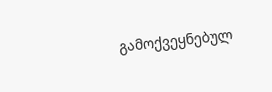გამოქვეყნებულ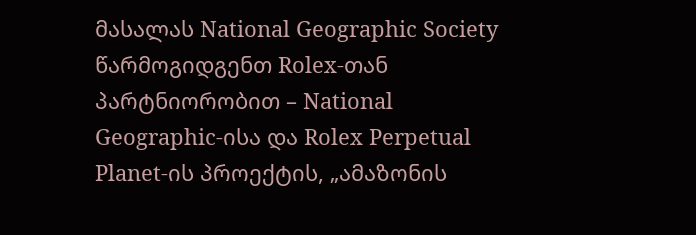მასალას National Geographic Society წარმოგიდგენთ Rolex-თან პარტნიორობით – National Geographic-ისა და Rolex Perpetual Planet-ის პროექტის, „ამაზონის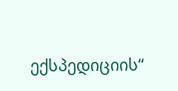ექსპედიციის“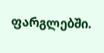ფარგლებში.